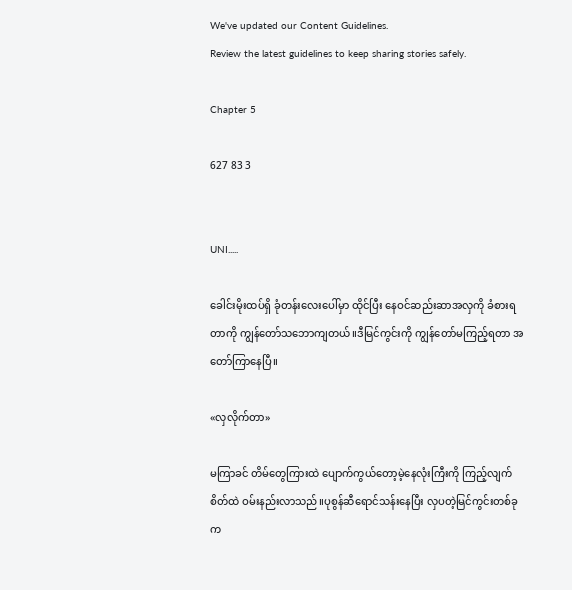We've updated our Content Guidelines.
Review the latest guidelines to keep sharing stories safely.

Chapter 5

627 83 3


UNI.....

ခေါင်းမိုးထပ်ရှိ ခုံတန်းလေးပေါ်မှာ ထိုင်ပြီး နေဝင်ဆည်းဆာအလှကို ခံစားရတာကို ကျွန်တော်သဘောကျတယ်။ဒီမြင်ကွင်းကို ကျွန်တော်မကြည့်ရတာ အတော်ကြာနေပြီ။

«လှလိုက်တာ»

မကြာခင် တိမ်တွေကြားထဲ ပျောက်ကွယ်တော့မဲ့နေလုံးကြီးကို ကြည့်လျက် စိတ်ထဲ ဝမ်းနည်းလာသည်။ပုစွန်ဆီရောင်သန်းနေပြီး လှပတဲ့မြင်ကွင်းတစ်ခုက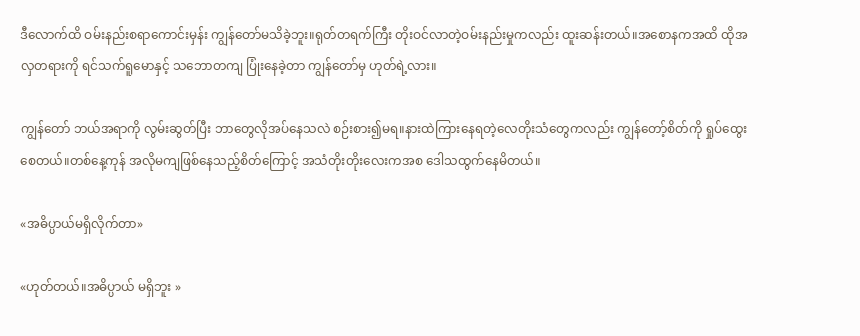ဒီလောက်ထိ ဝမ်းနည်းစရာကောင်းမှန်း ကျွန်တော်မသိခဲ့ဘူး။ရုတ်တရက်ကြီး တိုးဝင်လာတဲ့ဝမ်းနည်းမှုကလည်း ထူးဆန်းတယ်။အစောနကအထိ ထိုအလှတရားကို ရင်သက်ရူမောနှင့် သဘောတကျ ပြုံးနေခဲ့တာ ကျွန်တော်မှ ဟုတ်ရဲ့လား။

ကျွန်တော် ဘယ်အရာကို လွမ်းဆွတ်ပြီး ဘာတွေလိုအပ်နေသလဲ စဉ်းစား၍မရ။နားထဲကြားနေရတဲ့လေတိုးသံတွေကလည်း ကျွန်တော့်စိတ်ကို ရှုပ်ထွေးစေတယ်။တစ်နေ့ကုန် အလိုမကျဖြစ်နေသည့်စိတ်ကြောင့် အသံတိုးတိုးလေးကအစ ဒေါသထွက်နေမိတယ်။

«အဓိပ္ပာယ်မရှိလိုက်တာ»

«ဟုတ်တယ်။အဓိပ္ပာယ် မရှိဘူး »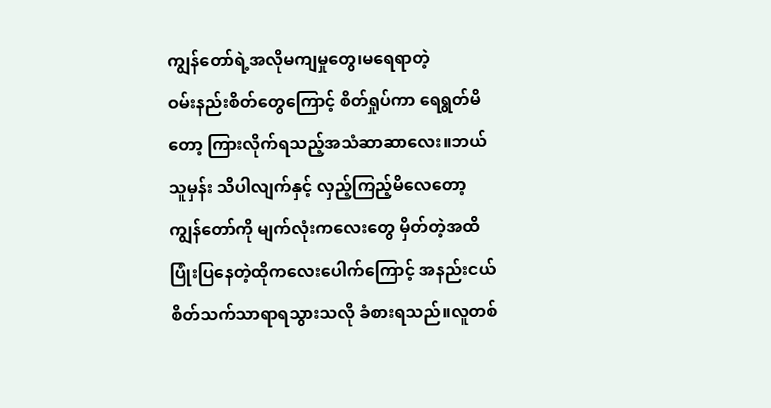ကျွန်တော်ရဲ့အလိုမကျမှုတွေ၊မရေရာတဲ့
ဝမ်းနည်းစိတ်တွေကြောင့် စိတ်ရှုပ်ကာ ရေရွတ်မိတော့ ကြားလိုက်ရသည့်အသံဆာဆာလေး။ဘယ်သူမှန်း သိပါလျက်နှင့် လှည့်ကြည့်မိလေတော့ ကျွန်တော်ကို မျက်လုံးကလေးတွေ မှိတ်တဲ့အထိ ပြုံးပြနေတဲ့ထိုကလေးပေါက်ကြောင့် အနည်းငယ် စိတ်သက်သာရာရသွားသလို ခံစားရသည်။လူတစ်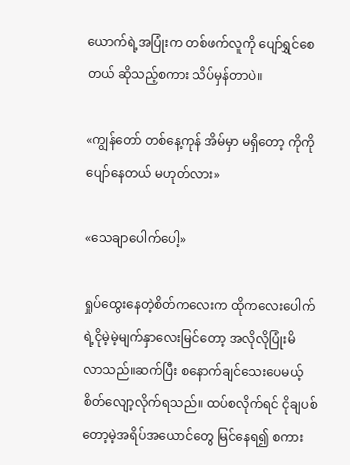ယောက်ရဲ့အပြုံးက တစ်ဖက်လူကို ပျော်ရွှင်စေတယ် ဆိုသည့်စကား သိပ်မှန်တာပဲ။

«ကျွန်တော် တစ်နေ့ကုန် အိမ်မှာ မရှိတော့ ကိုကို ပျော်နေတယ် မဟုတ်လား»

«သေချာပေါက်ပေါ့»

ရှုပ်ထွေးနေတဲ့စိတ်ကလေးက ထိုကလေးပေါက်ရဲ့ငိုမဲ့မဲ့မျက်နှာလေးမြင်တော့ အလိုလိုပြုံးမိ
လာသည်။ဆက်ပြီး စနောက်ချင်သေးပေမယ့် စိတ်လျော့လိုက်ရသည်။ ထပ်စလိုက်ရင် ငိုချပစ်တော့မဲ့အရိပ်အယောင်တွေ မြင်နေရ၍ စကား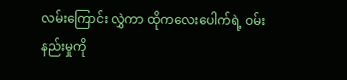လမ်းကြောင်း လွှဲကာ ထိုကလေးပေါက်ရဲ့ ဝမ်းနည်းမှုကို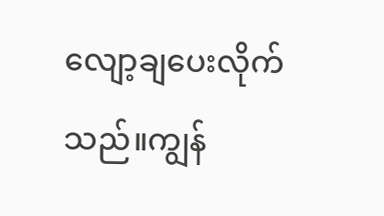လျော့ချပေးလိုက်သည်။ကျွန်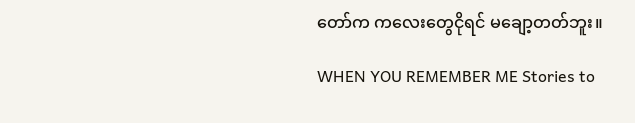တော်က ကလေးတွေငိုရင် မချော့တတ်ဘူး။

WHEN YOU REMEMBER ME Stories to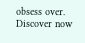obsess over. Discover now